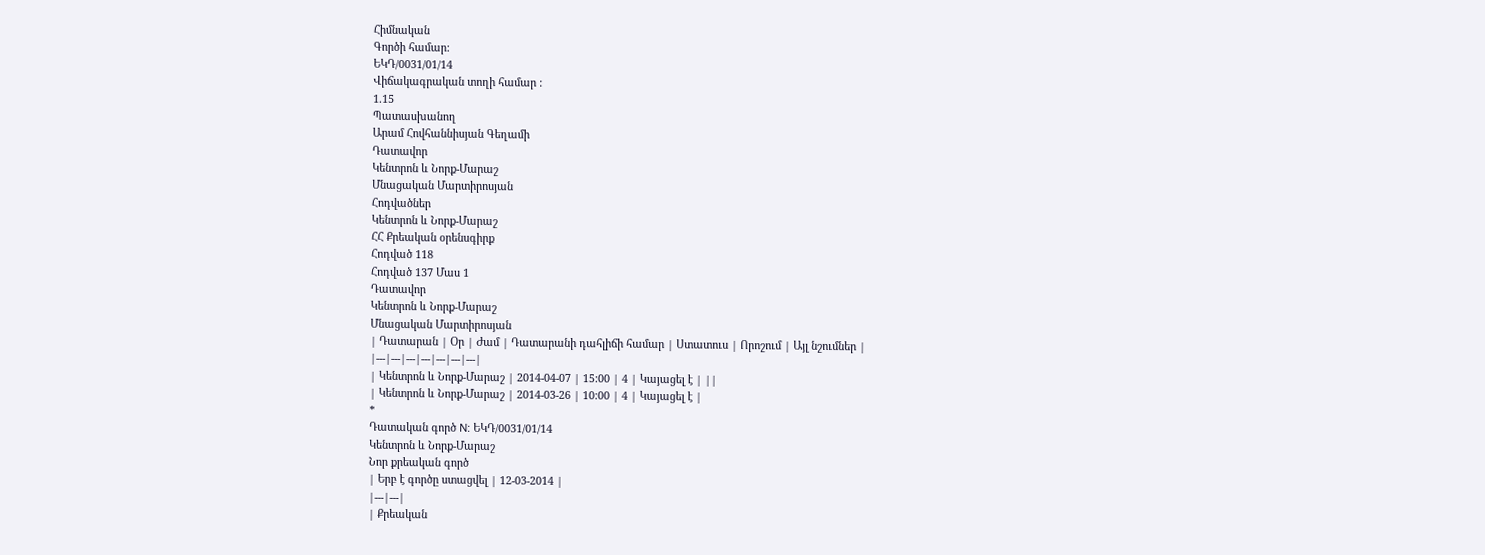Հիմնական
Գործի համար:
ԵԿԴ/0031/01/14
Վիճակագրական տողի համար :
1.15
Պատասխանող
Արամ Հովհաննիսյան Գեղամի
Դատավոր
Կենտրոն և Նորք-Մարաշ
Մնացական Մարտիրոսյան
Հոդվածներ
Կենտրոն և Նորք-Մարաշ
ՀՀ Քրեական օրենսգիրք
Հոդված 118
Հոդված 137 Մաս 1
Դատավոր
Կենտրոն և Նորք-Մարաշ
Մնացական Մարտիրոսյան
| Դատարան | Օր | Ժամ | Դատարանի դահլիճի համար | Ստատուս | Որոշում | Այլ նշումներ |
|---|---|---|---|---|---|---|
| Կենտրոն և Նորք-Մարաշ | 2014-04-07 | 15:00 | 4 | Կայացել է | ||
| Կենտրոն և Նորք-Մարաշ | 2014-03-26 | 10:00 | 4 | Կայացել է |
*
Դատական գործ N: ԵԿԴ/0031/01/14
Կենտրոն և Նորք-Մարաշ
Նոր քրեական գործ
| Երբ է գործը ստացվել | 12-03-2014 |
|---|---|
| Քրեական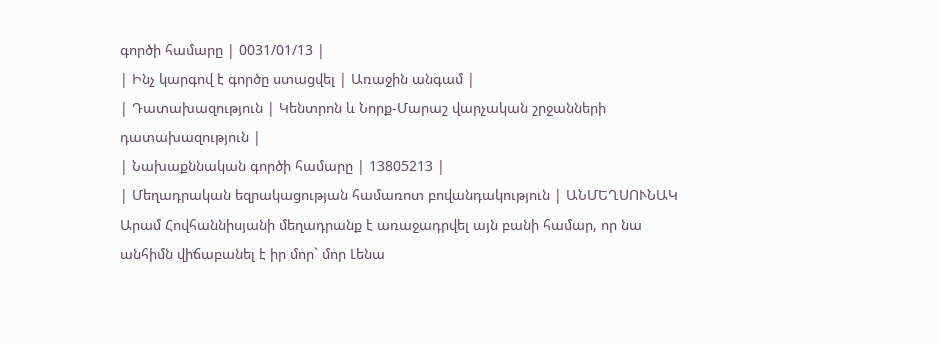գործի համարը | 0031/01/13 |
| Ինչ կարգով է գործը ստացվել | Առաջին անգամ |
| Դատախազություն | Կենտրոն և Նորք-Մարաշ վարչական շրջանների դատախազություն |
| Նախաքննական գործի համարը | 13805213 |
| Մեղադրական եզրակացության համառոտ բովանդակություն | ԱՆՄԵՂՍՈՒՆԱԿ Արամ Հովհաննիսյանի մեղադրանք է առաջադրվել այն բանի համար, որ նա անհիմն վիճաբանել է իր մոր` մոր Լենա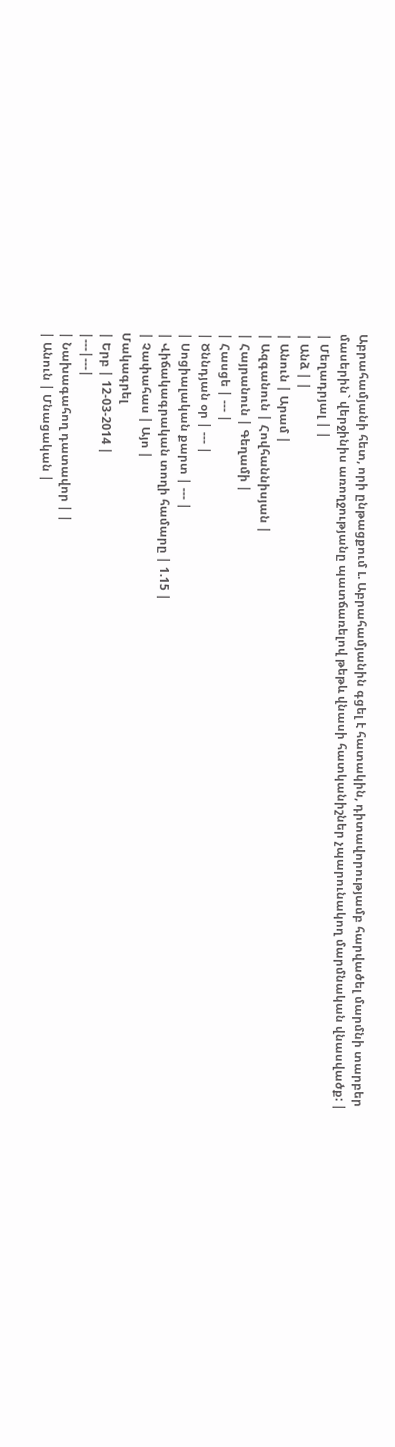Աբրահամյանի հետ, որի ընթացքում Լ. Աբրահամյանին գցել է հատակին, դիտավորությամբ հարվածել մարմնի տարբեր մասերին` վերջինիս առողջությանը պատճառելով թեթև վնասի հատկանիշներ չպարունակող մարմնական վնասվածք: |
| Մեղադրյալ | |
| Անձ | |
| Անուն | Արամ |
| Ազգանուն | Հովհաննիսյան |
| Հայրանուն | Գեղամի |
| Հասցե | --- |
| Ծննդյան օր | --- |
| Սոցիալական քարտ | --- |
| Վիճակագրական տողի համարը | 1.15 |
| Չափահաս | Այո |
Մակագրել
| Երբ | 12-03-2014 |
|---|---|
| Նախագահող դատավոր | |
| Անուն | Մնացական |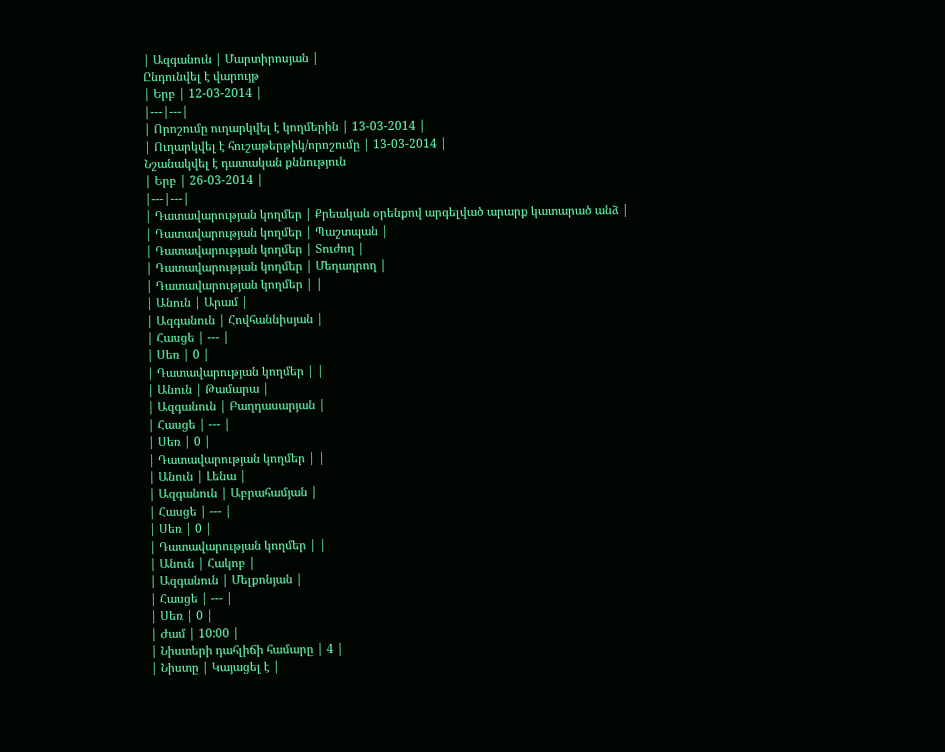| Ազգանուն | Մարտիրոսյան |
Ընդունվել է վարույթ
| Երբ | 12-03-2014 |
|---|---|
| Որոշումը ուղարկվել է կողմերին | 13-03-2014 |
| Ուղարկվել է հուշաթերթիկ/որոշումը | 13-03-2014 |
Նշանակվել է դատական քննություն
| Երբ | 26-03-2014 |
|---|---|
| Դատավարության կողմեր | Քրեական օրենքով արգելված արարք կատարած անձ |
| Դատավարության կողմեր | Պաշտպան |
| Դատավարության կողմեր | Տուժող |
| Դատավարության կողմեր | Մեղադրող |
| Դատավարության կողմեր | |
| Անուն | Արամ |
| Ազգանուն | Հովհաննիսյան |
| Հասցե | --- |
| Սեռ | 0 |
| Դատավարության կողմեր | |
| Անուն | Թամարա |
| Ազգանուն | Բաղդասարյան |
| Հասցե | --- |
| Սեռ | 0 |
| Դատավարության կողմեր | |
| Անուն | Լենա |
| Ազգանուն | Աբրահամյան |
| Հասցե | --- |
| Սեռ | 0 |
| Դատավարության կողմեր | |
| Անուն | Հակոբ |
| Ազգանուն | Մելքոնյան |
| Հասցե | --- |
| Սեռ | 0 |
| Ժամ | 10:00 |
| Նիստերի դահլիճի համարը | 4 |
| Նիստը | Կայացել է |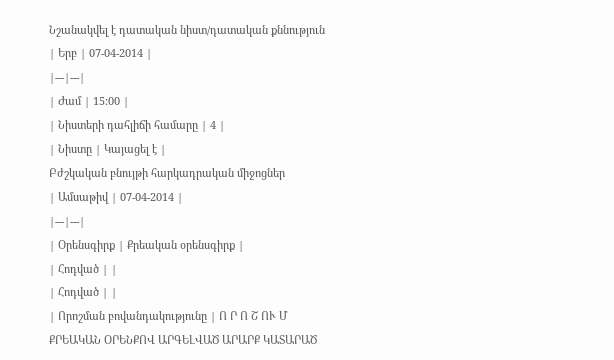Նշանակվել է դատական նիստ/դատական քննություն
| Երբ | 07-04-2014 |
|---|---|
| Ժամ | 15:00 |
| Նիստերի դահլիճի համարը | 4 |
| Նիստը | Կայացել է |
Բժշկական բնույթի հարկադրական միջոցներ
| Ամսաթիվ | 07-04-2014 |
|---|---|
| Օրենսգիրք | Քրեական օրենսգիրք |
| Հոդված | |
| Հոդված | |
| Որոշման բովանդակությունը | Ո Ր Ո Շ ՈՒ Մ ՔՐԵԱԿԱՆ ՕՐԵՆՔՈՎ ԱՐԳԵԼՎԱԾ ԱՐԱՐՔ ԿԱՏԱՐԱԾ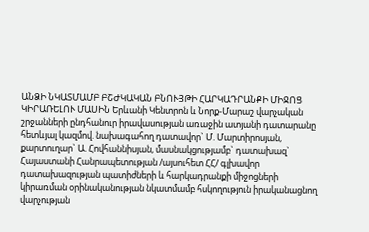ԱՆՁԻ ՆԿԱՏՄԱՄԲ ԲՇԺԿԱԿԱՆ ԲՆՈՒՅԹԻ ՀԱՐԿԱԴՐԱՆՔԻ ՄԻՋՈՑ ԿԻՐԱՌԵԼՈՒ ՄԱՍԻՆ Երևանի Կենտրոն և Նորք-Մարաշ վարչական շրջանների ընդհանուր իրավասության առաջին ատյանի դատարանը հետևյալ կազմով. նախագահող դատավոր` Մ. Մարտիրոսյան, քարտուղար` Ա. Հովհաննիսյան, մասնակցությամբ` դատախազ` Հայաստանի Հանրապետության /այսուհետ ՀՀ/ գլխավոր դատախազության պատիժների և հարկադրանքի միջոցների կիրառման օրինականության նկատմամբ հսկողություն իրականացնող վարչության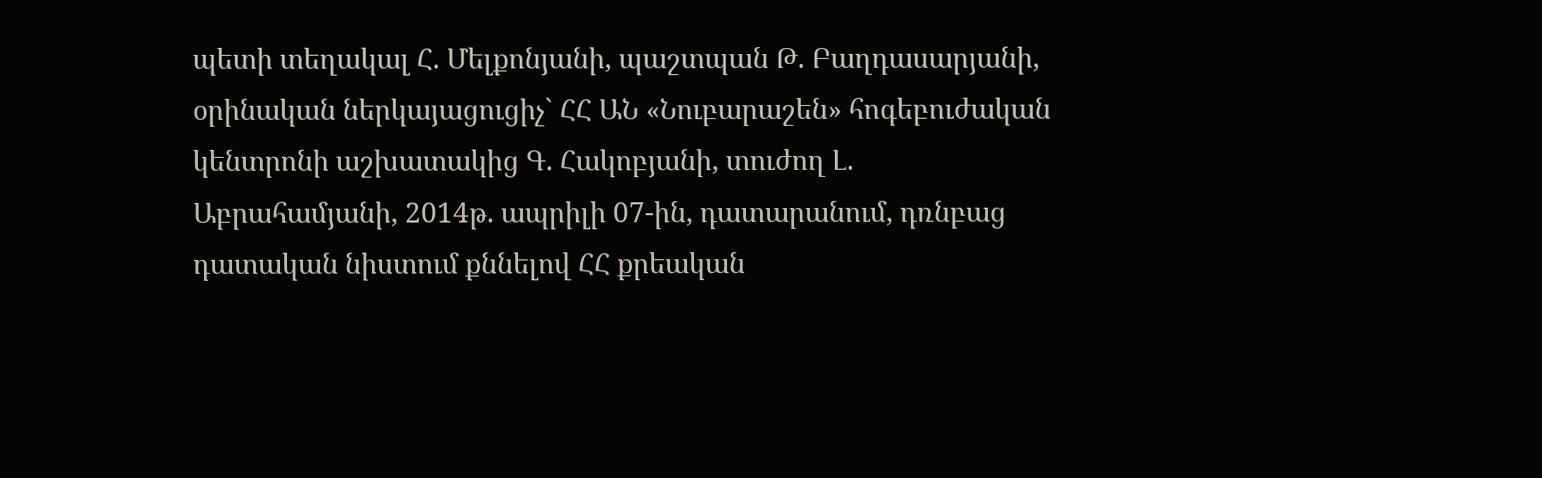պետի տեղակալ Հ. Մելքոնյանի, պաշտպան Թ. Բաղդասարյանի, օրինական ներկայացուցիչ` ՀՀ ԱՆ «Նուբարաշեն» հոգեբուժական կենտրոնի աշխատակից Գ. Հակոբյանի, տուժող Լ. Աբրահամյանի, 2014թ. ապրիլի 07-ին, դատարանում, դռնբաց դատական նիստում քննելով ՀՀ քրեական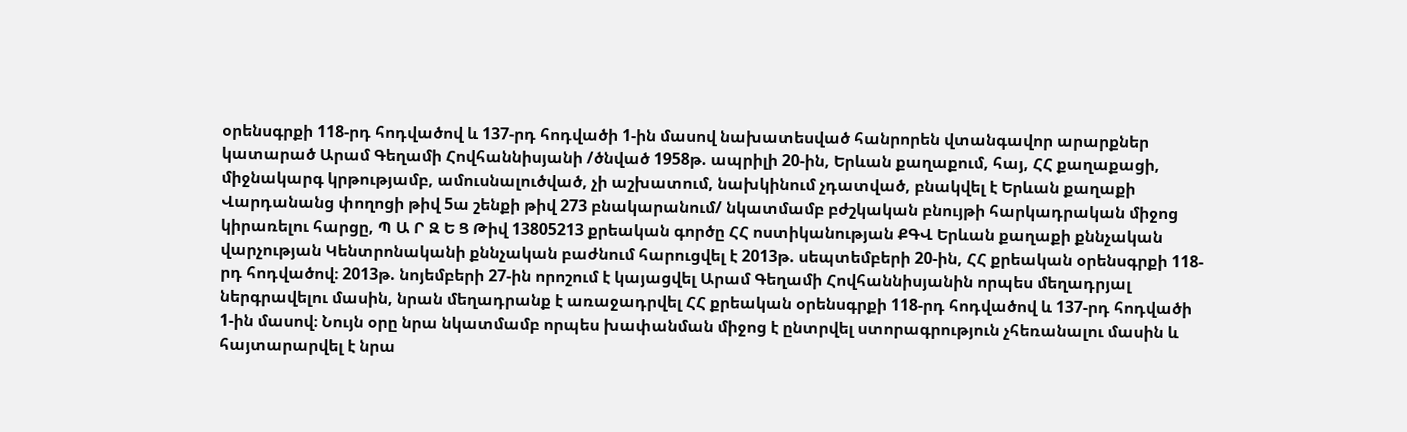օրենսգրքի 118-րդ հոդվածով և 137-րդ հոդվածի 1-ին մասով նախատեսված հանրորեն վտանգավոր արարքներ կատարած Արամ Գեղամի Հովհաննիսյանի /ծնված 1958թ. ապրիլի 20-ին, Երևան քաղաքում, հայ, ՀՀ քաղաքացի, միջնակարգ կրթությամբ, ամուսնալուծված, չի աշխատում, նախկինում չդատված, բնակվել է Երևան քաղաքի Վարդանանց փողոցի թիվ 5ա շենքի թիվ 273 բնակարանում/ նկատմամբ բժշկական բնույթի հարկադրական միջոց կիրառելու հարցը, Պ Ա Ր Զ Ե Ց Թիվ 13805213 քրեական գործը ՀՀ ոստիկանության ՔԳՎ Երևան քաղաքի քննչական վարչության Կենտրոնականի քննչական բաժնում հարուցվել է 2013թ. սեպտեմբերի 20-ին, ՀՀ քրեական օրենսգրքի 118-րդ հոդվածով։ 2013թ. նոյեմբերի 27-ին որոշում է կայացվել Արամ Գեղամի Հովհաննիսյանին որպես մեղադրյալ ներգրավելու մասին, նրան մեղադրանք է առաջադրվել ՀՀ քրեական օրենսգրքի 118-րդ հոդվածով և 137-րդ հոդվածի 1-ին մասով։ Նույն օրը նրա նկատմամբ որպես խափանման միջոց է ընտրվել ստորագրություն չհեռանալու մասին և հայտարարվել է նրա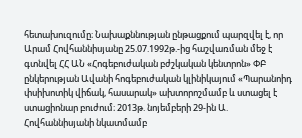հետախուզումը։ Նախաքննության ընթացքում պարզվել է, որ Արամ Հովհաննիսյանը 25.07.1992թ.-ից հաշվառման մեջ է գտնվել ՀՀ ԱՆ «Հոգեբուժական բժշկական կենտրոն» ՓԲ ընկերության Ավանի հոգեբուժական կլինիկայում «Պարանոիդ փսիխոտիկ վիճակ, հասարակ» ախտորոշմամբ և ստացել է ստացիոնար բուժում։ 2013թ. նոյեմբերի 29-ին Ա. Հովհաննիսյանի նկատմամբ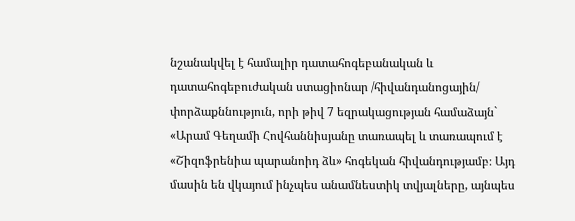նշանակվել է համալիր դատահոգեբանական և դատահոգեբուժական ստացիոնար /հիվանդանոցային/ փորձաքննություն, որի թիվ 7 եզրակացության համաձայն` «Արամ Գեղամի Հովհաննիսյանը տառապել և տառապում է «Շիզոֆրենիա պարանոիդ ձև» հոգեկան հիվանդությամբ։ Այդ մասին են վկայում ինչպես անամնեստիկ տվյալները, այնպես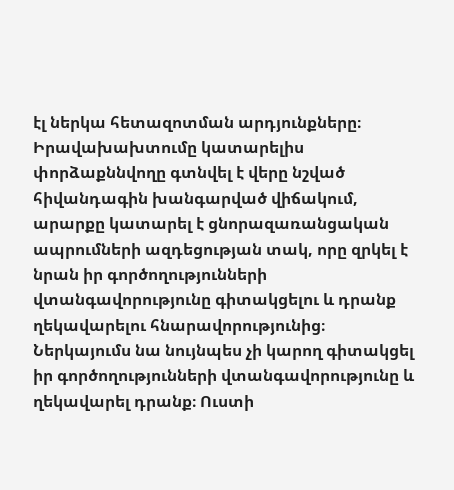էլ ներկա հետազոտման արդյունքները։ Իրավախախտումը կատարելիս փորձաքննվողը գտնվել է վերը նշված հիվանդագին խանգարված վիճակում, արարքը կատարել է ցնորազառանցական ապրումների ազդեցության տակ, որը զրկել է նրան իր գործողությունների վտանգավորությունը գիտակցելու և դրանք ղեկավարելու հնարավորությունից։ Ներկայումս նա նույնպես չի կարող գիտակցել իր գործողությունների վտանգավորությունը և ղեկավարել դրանք։ Ուստի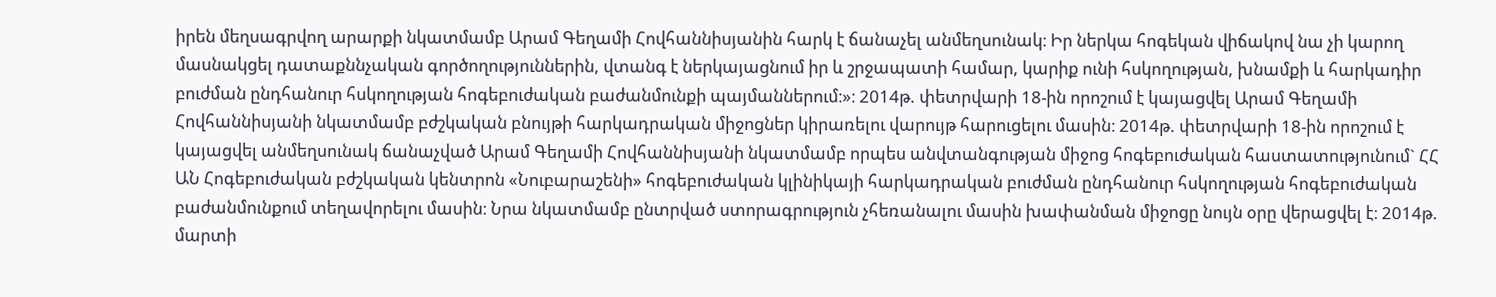իրեն մեղսագրվող արարքի նկատմամբ Արամ Գեղամի Հովհաննիսյանին հարկ է ճանաչել անմեղսունակ։ Իր ներկա հոգեկան վիճակով նա չի կարող մասնակցել դատաքննչական գործողություններին, վտանգ է ներկայացնում իր և շրջապատի համար, կարիք ունի հսկողության, խնամքի և հարկադիր բուժման ընդհանուր հսկողության հոգեբուժական բաժանմունքի պայմաններում։»։ 2014թ. փետրվարի 18-ին որոշում է կայացվել Արամ Գեղամի Հովհաննիսյանի նկատմամբ բժշկական բնույթի հարկադրական միջոցներ կիրառելու վարույթ հարուցելու մասին։ 2014թ. փետրվարի 18-ին որոշում է կայացվել անմեղսունակ ճանաչված Արամ Գեղամի Հովհաննիսյանի նկատմամբ որպես անվտանգության միջոց հոգեբուժական հաստատությունում` ՀՀ ԱՆ Հոգեբուժական բժշկական կենտրոն «Նուբարաշենի» հոգեբուժական կլինիկայի հարկադրական բուժման ընդհանուր հսկողության հոգեբուժական բաժանմունքում տեղավորելու մասին։ Նրա նկատմամբ ընտրված ստորագրություն չհեռանալու մասին խափանման միջոցը նույն օրը վերացվել է։ 2014թ. մարտի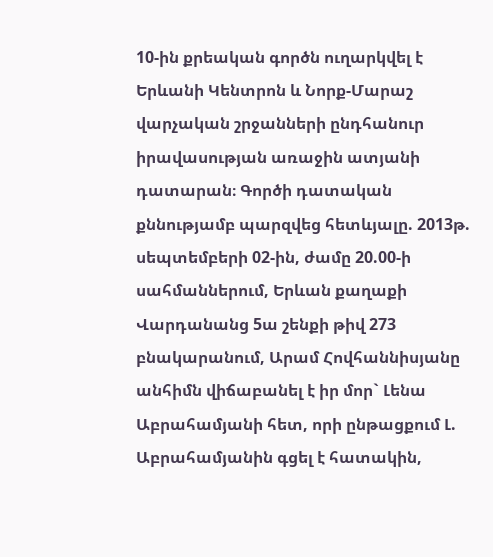10-ին քրեական գործն ուղարկվել է Երևանի Կենտրոն և Նորք-Մարաշ վարչական շրջանների ընդհանուր իրավասության առաջին ատյանի դատարան։ Գործի դատական քննությամբ պարզվեց հետևյալը. 2013թ. սեպտեմբերի 02-ին, ժամը 20.00-ի սահմաններում, Երևան քաղաքի Վարդանանց 5ա շենքի թիվ 273 բնակարանում, Արամ Հովհաննիսյանը անհիմն վիճաբանել է իր մոր` Լենա Աբրահամյանի հետ, որի ընթացքում Լ. Աբրահամյանին գցել է հատակին,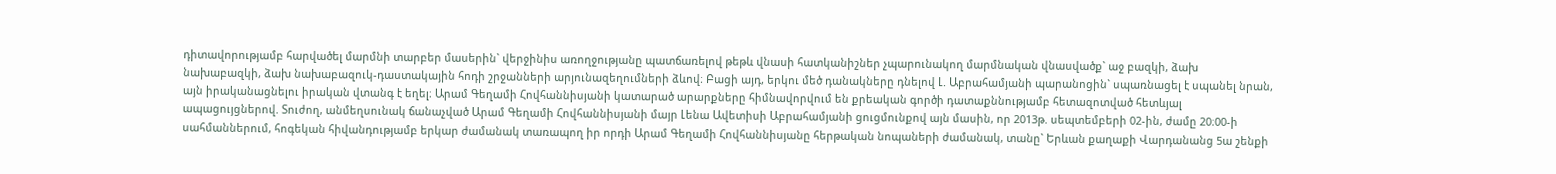դիտավորությամբ հարվածել մարմնի տարբեր մասերին` վերջինիս առողջությանը պատճառելով թեթև վնասի հատկանիշներ չպարունակող մարմնական վնասվածք` աջ բազկի, ձախ նախաբազկի, ձախ նախաբազուկ-դաստակային հոդի շրջանների արյունազեղումների ձևով։ Բացի այդ, երկու մեծ դանակները դնելով Լ. Աբրահամյանի պարանոցին` սպառնացել է սպանել նրան, այն իրականացնելու իրական վտանգ է եղել։ Արամ Գեղամի Հովհաննիսյանի կատարած արարքները հիմնավորվում են քրեական գործի դատաքննությամբ հետազոտված հետևյալ ապացույցներով. Տուժող, անմեղսունակ ճանաչված Արամ Գեղամի Հովհաննիսյանի մայր Լենա Ավետիսի Աբրահամյանի ցուցմունքով այն մասին, որ 2013թ. սեպտեմբերի 02-ին, ժամը 20։00-ի սահմաններում, հոգեկան հիվանդությամբ երկար ժամանակ տառապող իր որդի Արամ Գեղամի Հովհաննիսյանը հերթական նոպաների ժամանակ, տանը` Երևան քաղաքի Վարդանանց 5ա շենքի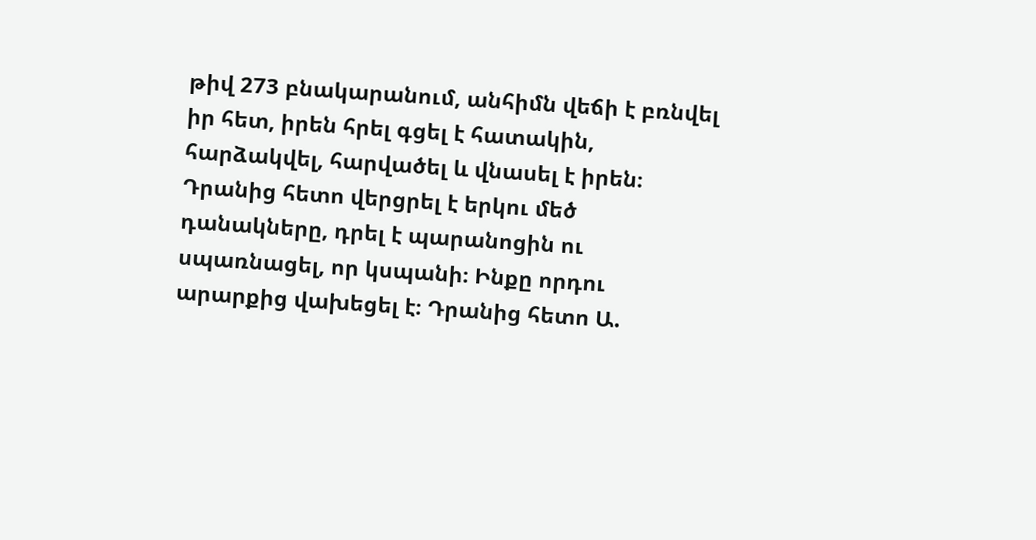թիվ 273 բնակարանում, անհիմն վեճի է բռնվել իր հետ, իրեն հրել գցել է հատակին, հարձակվել, հարվածել և վնասել է իրեն։ Դրանից հետո վերցրել է երկու մեծ դանակները, դրել է պարանոցին ու սպառնացել, որ կսպանի։ Ինքը որդու արարքից վախեցել է։ Դրանից հետո Ա.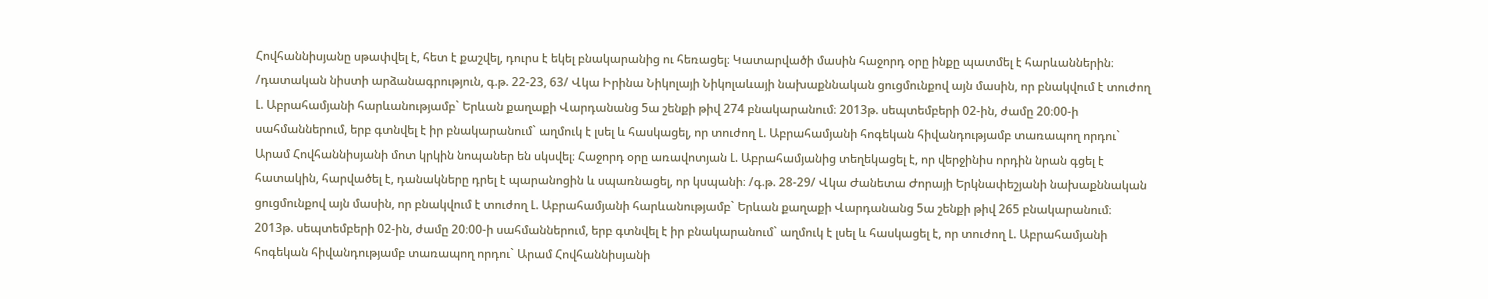Հովհաննիսյանը սթափվել է, հետ է քաշվել, դուրս է եկել բնակարանից ու հեռացել։ Կատարվածի մասին հաջորդ օրը ինքը պատմել է հարևաններին։ /դատական նիստի արձանագրություն, գ.թ. 22-23, 63/ Վկա Իրինա Նիկոլայի Նիկոլաևայի նախաքննական ցուցմունքով այն մասին, որ բնակվում է տուժող Լ. Աբրահամյանի հարևանությամբ` Երևան քաղաքի Վարդանանց 5ա շենքի թիվ 274 բնակարանում։ 2013թ. սեպտեմբերի 02-ին, ժամը 20։00-ի սահմաններում, երբ գտնվել է իր բնակարանում` աղմուկ է լսել և հասկացել, որ տուժող Լ. Աբրահամյանի հոգեկան հիվանդությամբ տառապող որդու` Արամ Հովհաննիսյանի մոտ կրկին նոպաներ են սկսվել։ Հաջորդ օրը առավոտյան Լ. Աբրահամյանից տեղեկացել է, որ վերջինիս որդին նրան գցել է հատակին, հարվածել է, դանակները դրել է պարանոցին և սպառնացել, որ կսպանի։ /գ.թ. 28-29/ Վկա Ժանետա Ժորայի Երկնափեշյանի նախաքննական ցուցմունքով այն մասին, որ բնակվում է տուժող Լ. Աբրահամյանի հարևանությամբ` Երևան քաղաքի Վարդանանց 5ա շենքի թիվ 265 բնակարանում։ 2013թ. սեպտեմբերի 02-ին, ժամը 20։00-ի սահմաններում, երբ գտնվել է իր բնակարանում` աղմուկ է լսել և հասկացել է, որ տուժող Լ. Աբրահամյանի հոգեկան հիվանդությամբ տառապող որդու` Արամ Հովհաննիսյանի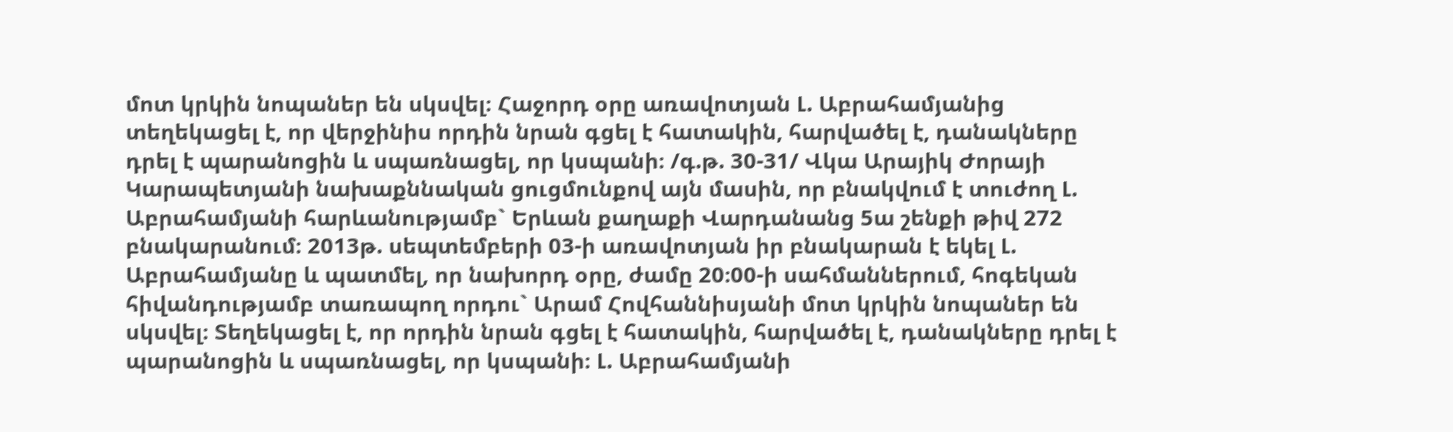մոտ կրկին նոպաներ են սկսվել։ Հաջորդ օրը առավոտյան Լ. Աբրահամյանից տեղեկացել է, որ վերջինիս որդին նրան գցել է հատակին, հարվածել է, դանակները դրել է պարանոցին և սպառնացել, որ կսպանի։ /գ.թ. 30-31/ Վկա Արայիկ Ժորայի Կարապետյանի նախաքննական ցուցմունքով այն մասին, որ բնակվում է տուժող Լ. Աբրահամյանի հարևանությամբ` Երևան քաղաքի Վարդանանց 5ա շենքի թիվ 272 բնակարանում։ 2013թ. սեպտեմբերի 03-ի առավոտյան իր բնակարան է եկել Լ. Աբրահամյանը և պատմել, որ նախորդ օրը, ժամը 20։00-ի սահմաններում, հոգեկան հիվանդությամբ տառապող որդու` Արամ Հովհաննիսյանի մոտ կրկին նոպաներ են սկսվել։ Տեղեկացել է, որ որդին նրան գցել է հատակին, հարվածել է, դանակները դրել է պարանոցին և սպառնացել, որ կսպանի։ Լ. Աբրահամյանի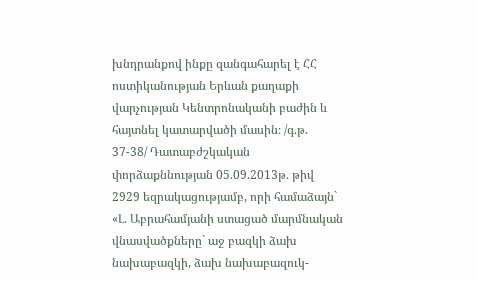խնդրանքով ինքը զանգահարել է ՀՀ ոստիկանության Երևան քաղաքի վարչության Կենտրոնականի բաժին և հայտնել կատարվածի մասին։ /գ.թ. 37-38/ Դատաբժշկական փորձաքննության 05.09.2013թ. թիվ 2929 եզրակացությամբ, որի համաձայն` «Լ. Աբրահամյանի ստացած մարմնական վնասվածքները` աջ բազկի ձախ նախաբազկի, ձախ նախաբազուկ-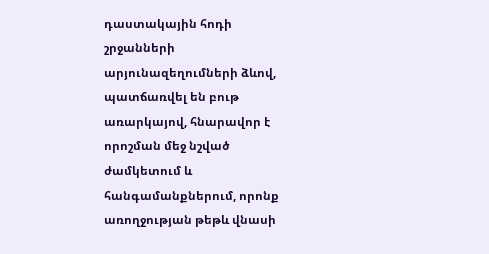դաստակային հոդի շրջանների արյունազեղումների ձևով, պատճառվել են բութ առարկայով, հնարավոր է որոշման մեջ նշված ժամկետում և հանգամանքներում, որոնք առողջության թեթև վնասի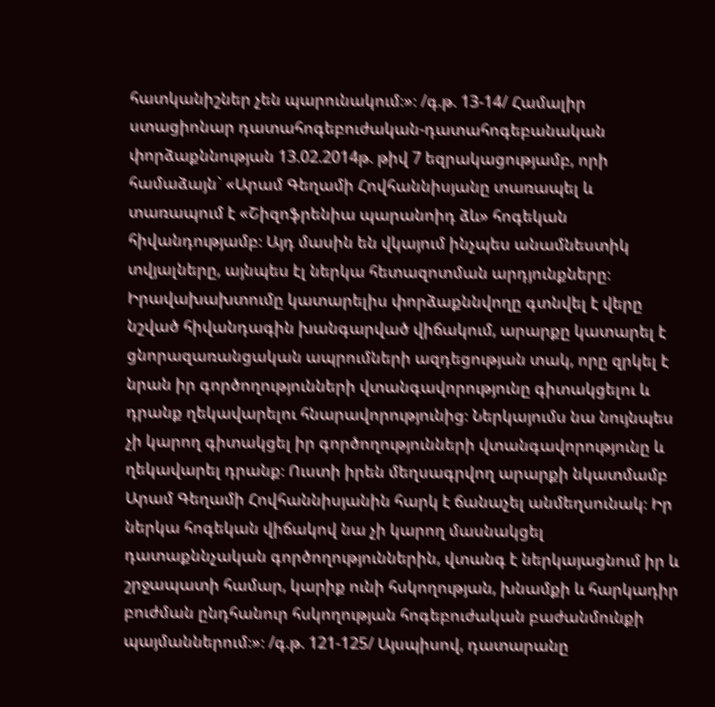հատկանիշներ չեն պարունակում։»։ /գ.թ. 13-14/ Համալիր ստացիոնար դատահոգեբուժական-դատահոգեբանական փորձաքննության 13.02.2014թ. թիվ 7 եզրակացությամբ, որի համաձայն` «Արամ Գեղամի Հովհաննիսյանը տառապել և տառապում է «Շիզոֆրենիա պարանոիդ ձև» հոգեկան հիվանդությամբ։ Այդ մասին են վկայում ինչպես անամնեստիկ տվյալները, այնպես էլ ներկա հետազոտման արդյունքները։ Իրավախախտումը կատարելիս փորձաքննվողը գտնվել է վերը նշված հիվանդագին խանգարված վիճակում, արարքը կատարել է ցնորազառանցական ապրումների ազդեցության տակ, որը զրկել է նրան իր գործողությունների վտանգավորությունը գիտակցելու և դրանք ղեկավարելու հնարավորությունից։ Ներկայումս նա նույնպես չի կարող գիտակցել իր գործողությունների վտանգավորությունը և ղեկավարել դրանք։ Ուստի իրեն մեղսագրվող արարքի նկատմամբ Արամ Գեղամի Հովհաննիսյանին հարկ է ճանաչել անմեղսունակ։ Իր ներկա հոգեկան վիճակով նա չի կարող մասնակցել դատաքննչական գործողություններին, վտանգ է ներկայացնում իր և շրջապատի համար, կարիք ունի հսկողության, խնամքի և հարկադիր բուժման ընդհանուր հսկողության հոգեբուժական բաժանմունքի պայմաններում։»։ /գ.թ. 121-125/ Այսպիսով, դատարանը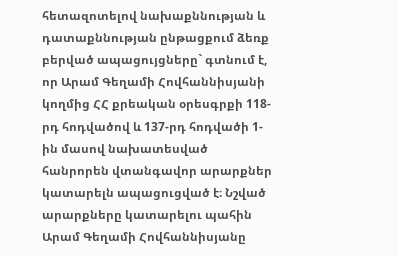հետազոտելով նախաքննության և դատաքննության ընթացքում ձեռք բերված ապացույցները` գտնում է, որ Արամ Գեղամի Հովհաննիսյանի կողմից ՀՀ քրեական օրեսգրքի 118-րդ հոդվածով և 137-րդ հոդվածի 1-ին մասով նախատեսված հանրորեն վտանգավոր արարքներ կատարելն ապացուցված է։ Նշված արարքները կատարելու պահին Արամ Գեղամի Հովհաննիսյանը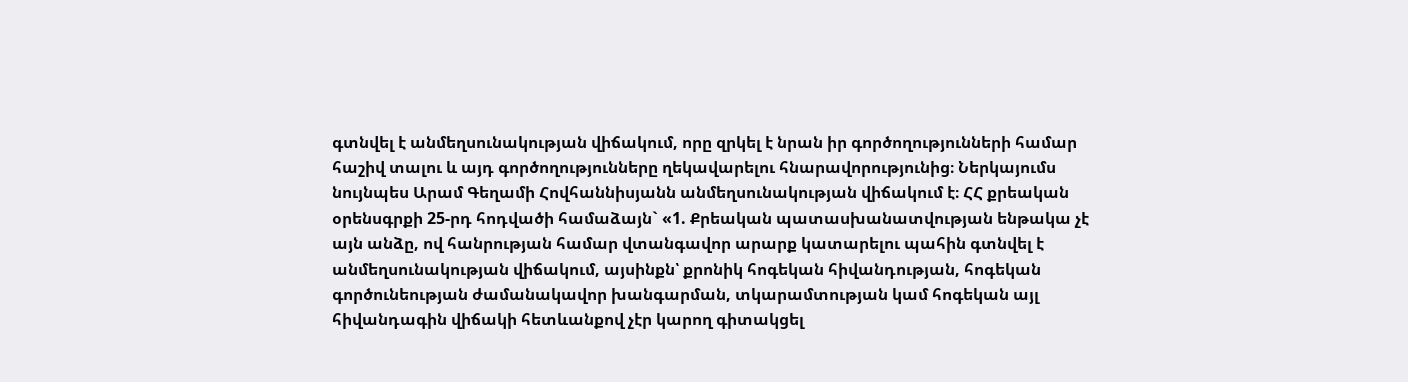գտնվել է անմեղսունակության վիճակում, որը զրկել է նրան իր գործողությունների համար հաշիվ տալու և այդ գործողությունները ղեկավարելու հնարավորությունից։ Ներկայումս նույնպես Արամ Գեղամի Հովհաննիսյանն անմեղսունակության վիճակում է։ ՀՀ քրեական օրենսգրքի 25-րդ հոդվածի համաձայն` «1. Քրեական պատասխանատվության ենթակա չէ այն անձը, ով հանրության համար վտանգավոր արարք կատարելու պահին գտնվել է անմեղսունակության վիճակում, այսինքն՝ քրոնիկ հոգեկան հիվանդության, հոգեկան գործունեության ժամանակավոր խանգարման, տկարամտության կամ հոգեկան այլ հիվանդագին վիճակի հետևանքով չէր կարող գիտակցել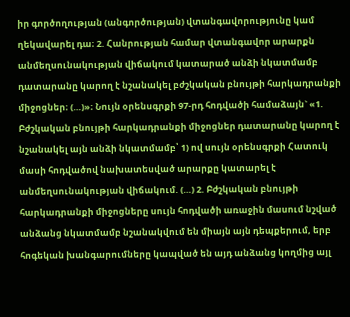իր գործողության (անգործության) վտանգավորությունը կամ ղեկավարել դա։ 2. Հանրության համար վտանգավոր արարքն անմեղսունակության վիճակում կատարած անձի նկատմամբ դատարանը կարող է նշանակել բժշկական բնույթի հարկադրանքի միջոցներ։ (…)»։ Նույն օրենսգրքի 97-րդ հոդվածի համաձայն` «1. Բժշկական բնույթի հարկադրանքի միջոցներ դատարանը կարող է նշանակել այն անձի նկատմամբ՝ 1) ով սույն օրենսգրքի Հատուկ մասի հոդվածով նախատեսված արարքը կատարել է անմեղսունակության վիճակում. (…) 2. Բժշկական բնույթի հարկադրանքի միջոցները սույն հոդվածի առաջին մասում նշված անձանց նկատմամբ նշանակվում են միայն այն դեպքերում, երբ հոգեկան խանգարումները կապված են այդ անձանց կողմից այլ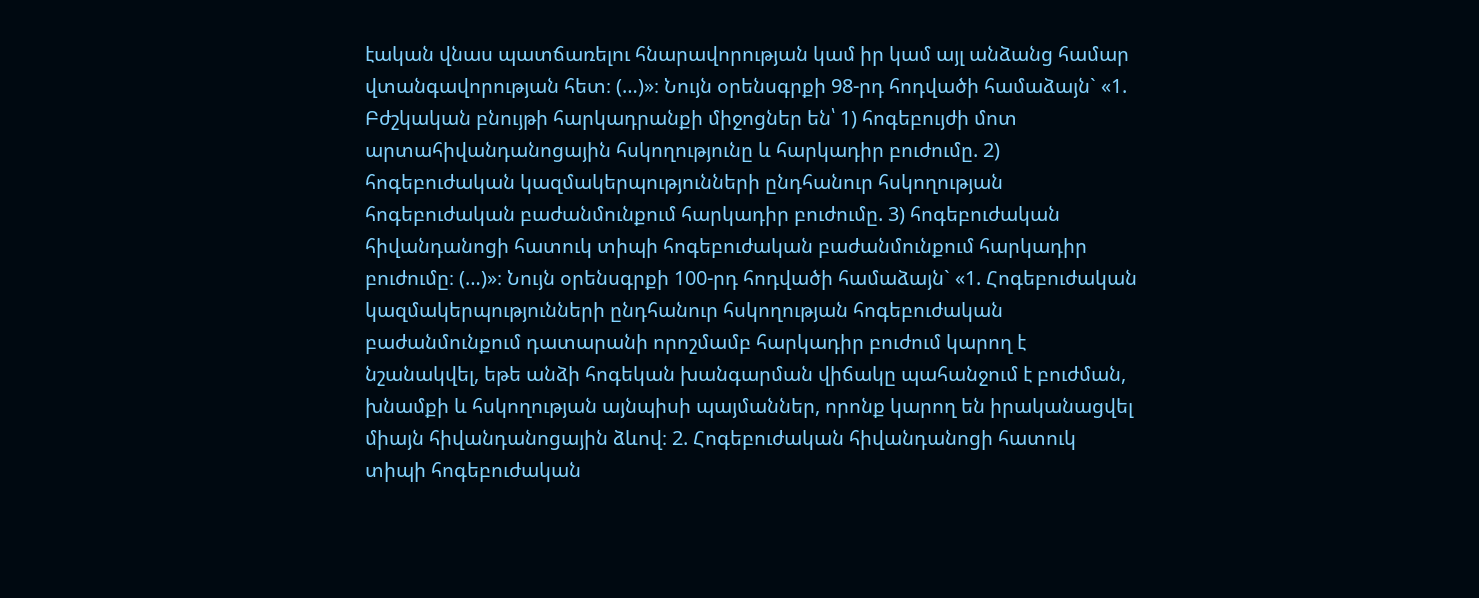էական վնաս պատճառելու հնարավորության կամ իր կամ այլ անձանց համար վտանգավորության հետ։ (…)»։ Նույն օրենսգրքի 98-րդ հոդվածի համաձայն` «1. Բժշկական բնույթի հարկադրանքի միջոցներ են՝ 1) հոգեբույժի մոտ արտահիվանդանոցային հսկողությունը և հարկադիր բուժումը. 2) հոգեբուժական կազմակերպությունների ընդհանուր հսկողության հոգեբուժական բաժանմունքում հարկադիր բուժումը. 3) հոգեբուժական հիվանդանոցի հատուկ տիպի հոգեբուժական բաժանմունքում հարկադիր բուժումը։ (…)»։ Նույն օրենսգրքի 100-րդ հոդվածի համաձայն` «1. Հոգեբուժական կազմակերպությունների ընդհանուր հսկողության հոգեբուժական բաժանմունքում դատարանի որոշմամբ հարկադիր բուժում կարող է նշանակվել, եթե անձի հոգեկան խանգարման վիճակը պահանջում է բուժման, խնամքի և հսկողության այնպիսի պայմաններ, որոնք կարող են իրականացվել միայն հիվանդանոցային ձևով։ 2. Հոգեբուժական հիվանդանոցի հատուկ տիպի հոգեբուժական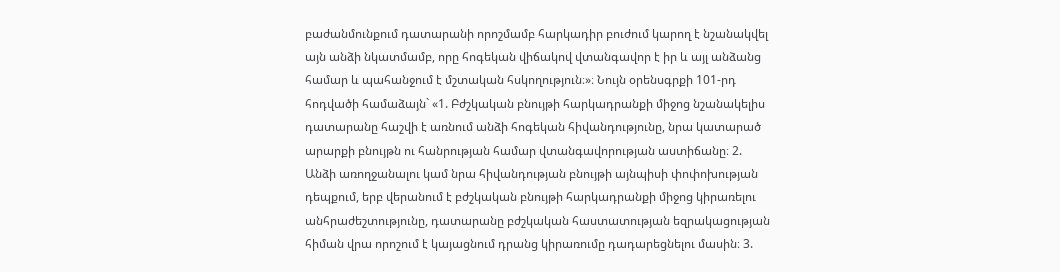բաժանմունքում դատարանի որոշմամբ հարկադիր բուժում կարող է նշանակվել այն անձի նկատմամբ, որը հոգեկան վիճակով վտանգավոր է իր և այլ անձանց համար և պահանջում է մշտական հսկողություն։»։ Նույն օրենսգրքի 101-րդ հոդվածի համաձայն` «1. Բժշկական բնույթի հարկադրանքի միջոց նշանակելիս դատարանը հաշվի է առնում անձի հոգեկան հիվանդությունը, նրա կատարած արարքի բնույթն ու հանրության համար վտանգավորության աստիճանը։ 2. Անձի առողջանալու կամ նրա հիվանդության բնույթի այնպիսի փոփոխության դեպքում, երբ վերանում է բժշկական բնույթի հարկադրանքի միջոց կիրառելու անհրաժեշտությունը, դատարանը բժշկական հաստատության եզրակացության հիման վրա որոշում է կայացնում դրանց կիրառումը դադարեցնելու մասին։ 3.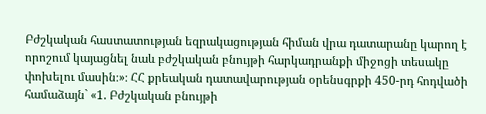Բժշկական հաստատության եզրակացության հիման վրա դատարանը կարող է որոշում կայացնել նաև բժշկական բնույթի հարկադրանքի միջոցի տեսակը փոխելու մասին։»։ ՀՀ քրեական դատավարության օրենսգրքի 450-րդ հոդվածի համաձայն` «1. Բժշկական բնույթի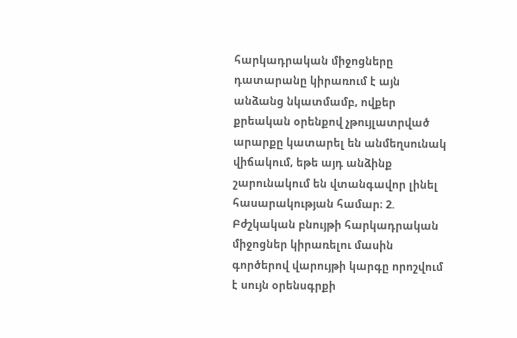հարկադրական միջոցները դատարանը կիրառում է այն անձանց նկատմամբ, ովքեր քրեական օրենքով չթույլատրված արարքը կատարել են անմեղսունակ վիճակում, եթե այդ անձինք շարունակում են վտանգավոր լինել հասարակության համար։ 2. Բժշկական բնույթի հարկադրական միջոցներ կիրառելու մասին գործերով վարույթի կարգը որոշվում է սույն օրենսգրքի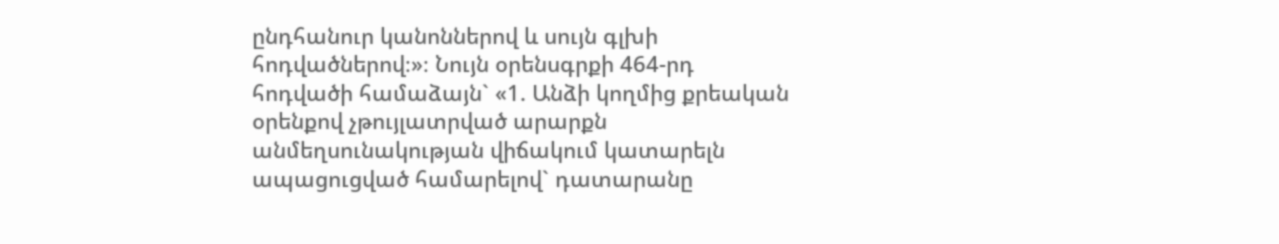ընդհանուր կանոններով և սույն գլխի հոդվածներով։»։ Նույն օրենսգրքի 464-րդ հոդվածի համաձայն` «1. Անձի կողմից քրեական օրենքով չթույլատրված արարքն անմեղսունակության վիճակում կատարելն ապացուցված համարելով` դատարանը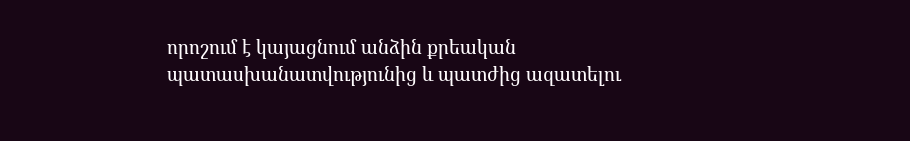որոշում է կայացնում անձին քրեական պատասխանատվությունից և պատժից ազատելու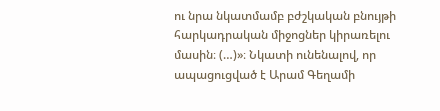ու նրա նկատմամբ բժշկական բնույթի հարկադրական միջոցներ կիրառելու մասին։ (…)»։ Նկատի ունենալով, որ ապացուցված է Արամ Գեղամի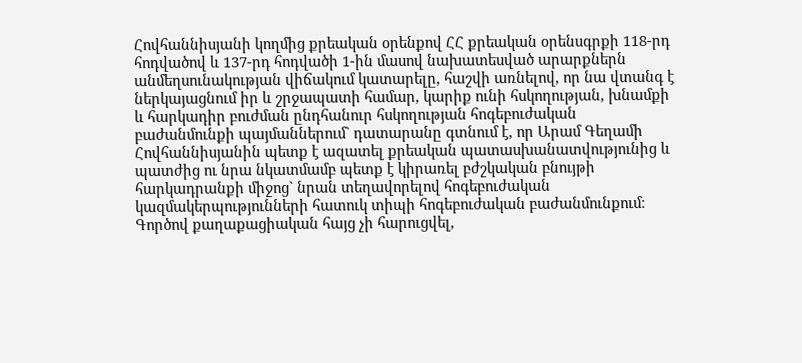Հովհաննիսյանի կողմից քրեական օրենքով ՀՀ քրեական օրենսգրքի 118-րդ հոդվածով և 137-րդ հոդվածի 1-ին մասով նախատեսված արարքներն անմեղսունակության վիճակում կատարելը, հաշվի առնելով, որ նա վտանգ է ներկայացնում իր և շրջապատի համար, կարիք ունի հսկողության, խնամքի և հարկադիր բուժման ընդհանուր հսկողության հոգեբուժական բաժանմունքի պայմաններում` դատարանը գտնում է, որ Արամ Գեղամի Հովհաննիսյանին պետք է ազատել քրեական պատասխանատվությունից և պատժից ու նրա նկատմամբ պետք է կիրառել բժշկական բնույթի հարկադրանքի միջոց` նրան տեղավորելով հոգեբուժական կազմակերպությունների հատուկ տիպի հոգեբուժական բաժանմունքում։ Գործով քաղաքացիական հայց չի հարուցվել,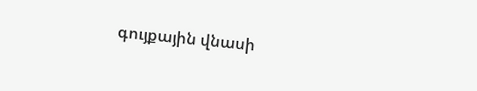գույքային վնասի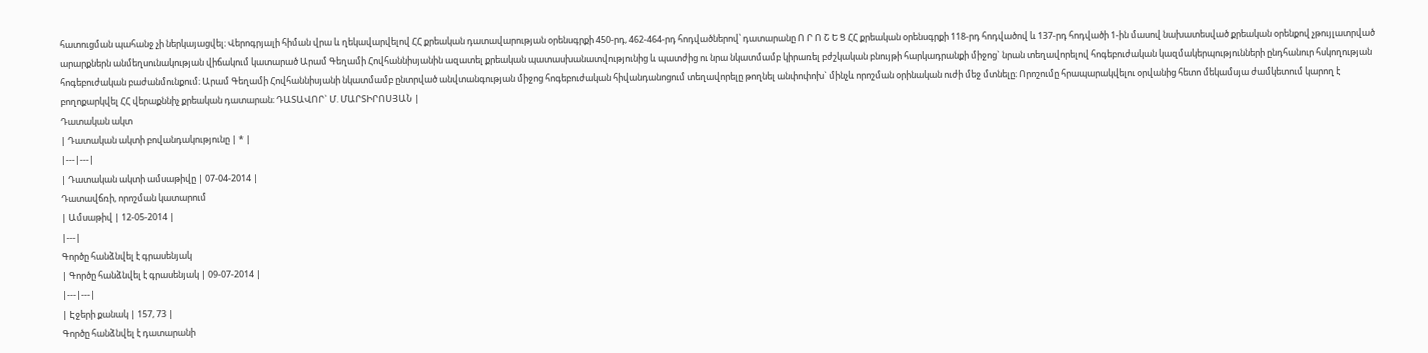հատուցման պահանջ չի ներկայացվել։ Վերոգրյալի հիման վրա և ղեկավարվելով ՀՀ քրեական դատավարության օրենսգրքի 450-րդ, 462-464-րդ հոդվածներով՝ դատարանը Ո Ր Ո Շ Ե Ց ՀՀ քրեական օրենսգրքի 118-րդ հոդվածով և 137-րդ հոդվածի 1-ին մասով նախատեսված քրեական օրենքով չթույլատրված արարքներն անմեղսունակության վիճակում կատարած Արամ Գեղամի Հովհաննիսյանին ազատել քրեական պատասխանատվությունից և պատժից ու նրա նկատմամբ կիրառել բժշկական բնույթի հարկադրանքի միջոց` նրան տեղավորելով հոգեբուժական կազմակերպությունների ընդհանուր հսկողության հոգեբուժական բաժանմունքում։ Արամ Գեղամի Հովհաննիսյանի նկատմամբ ընտրված անվտանգության միջոց հոգեբուժական հիվանդանոցում տեղավորելը թողնել անփոփոխ` մինչև որոշման օրինական ուժի մեջ մտնելը։ Որոշումը հրապարակվելու օրվանից հետո մեկամսյա ժամկետում կարող է բողոքարկվել ՀՀ վերաքննիչ քրեական դատարան։ ԴԱՏԱՎՈՐ` Մ. ՄԱՐՏԻՐՈՍՅԱՆ |
Դատական ակտ
| Դատական ակտի բովանդակությունը | * |
|---|---|
| Դատական ակտի ամսաթիվը | 07-04-2014 |
Դատավճռի, որոշման կատարում
| Ամսաթիվ | 12-05-2014 |
|---|
Գործը հանձնվել է գրասենյակ
| Գործը հանձնվել է գրասենյակ | 09-07-2014 |
|---|---|
| Էջերի քանակ | 157, 73 |
Գործը հանձնվել է դատարանի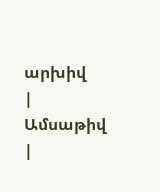արխիվ
| Ամսաթիվ |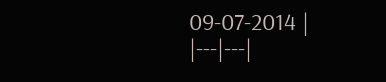09-07-2014 |
|---|---|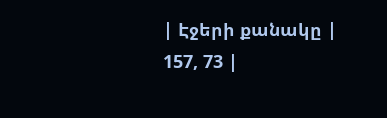| Էջերի քանակը | 157, 73 |